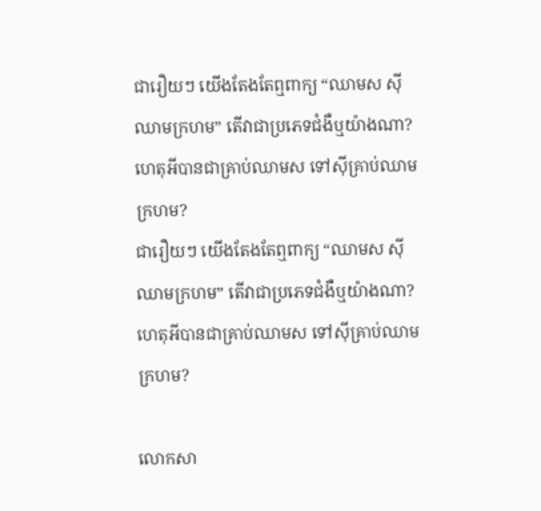ជារឿយៗ យើងតែងតែឮពាក្យ “ឈាមស ស៊ីឈាមក្រហម” តើវាជាប្រភេទជំងឺឬយ៉ាងណា? ហេតុអីបានជាគ្រាប់ឈាមស ទៅស៊ីគ្រាប់ឈាមក្រហម?
ជារឿយៗ យើងតែងតែឮពាក្យ “ឈាមស ស៊ីឈាមក្រហម” តើវាជាប្រភេទជំងឺឬយ៉ាងណា? ហេតុអីបានជាគ្រាប់ឈាមស ទៅស៊ីគ្រាប់ឈាមក្រហម?

លោកសា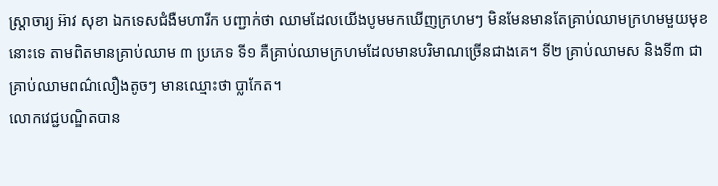ស្ត្រាចារ្យ អ៊ាវ សុខា ឯកទេសជំងឺមហារីក បញ្ជាក់ថា ឈាមដែលយើងបូមមកឃើញក្រហមៗ មិនមែនមានតែគ្រាប់ឈាមក្រហមមួយមុខនោះទេ តាមពិតមានគ្រាប់ឈាម ៣ ប្រភេទ ទី១ គឺគ្រាប់ឈាមក្រហមដែលមានបរិមាណច្រើនជាងគេ។ ទី២ គ្រាប់ឈាមស និងទី៣ ជាគ្រាប់ឈាមពណ៌លឿងតូចៗ មានឈ្មោះថា ប្លាកែត។
លោកវេជ្ជបណ្ឌិតបាន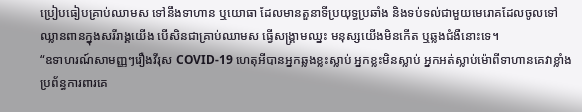ប្រៀបធៀបគ្រាប់ឈាមស ទៅនឹងទាហាន ឬយោធា ដែលមានតួនាទីប្រយុទ្ធប្រឆាំង និងទប់ទល់ជាមួយមេរោគដែលចូលទៅឈ្លានពានក្នុងសរីរាង្គយើង បើសិនជាគ្រាប់ឈាមស ធ្វើសង្គ្រាមឈ្នះ មនុស្សយើងមិនកើត ឬឆ្លងជំងឺនោះទេ។
“ឧទាហរណ៍សាមញ្ញៗរឿងវីរុស COVID-19 ហេតុអីបានអ្នកឆ្លងខ្លះស្លាប់ អ្នកខ្លះមិនស្លាប់ អ្នកអត់ស្លាប់ម៉ោពីទាហានគេវាខ្លាំង ប្រព័ន្ធការពារគេ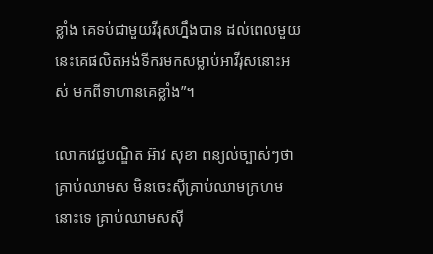ខ្លាំង គេទប់ជាមួយវីរុសហ្នឹងបាន ដល់ពេលមួយនេះគេផលិតអង់ទីករមកសម្លាប់អាវីរុសនោះអស់ មកពីទាហានគេខ្លាំង”។

លោកវេជ្ជបណ្ឌិត អ៊ាវ សុខា ពន្យល់ច្បាស់ៗថា គ្រាប់ឈាមស មិនចេះស៊ីគ្រាប់ឈាមក្រហមនោះទេ គ្រាប់ឈាមសស៊ី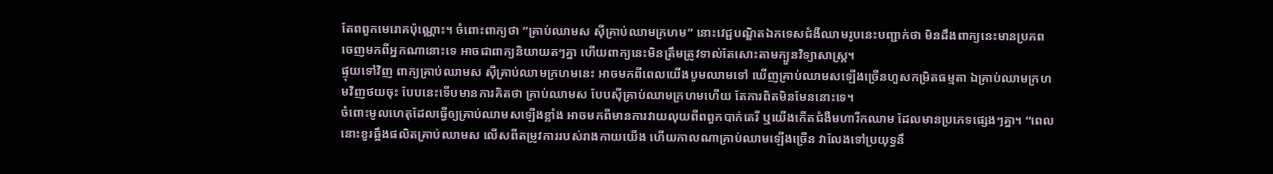តែពពួកមេរោគប៉ុណ្ណោះ។ ចំពោះពាក្យថា “គ្រាប់ឈាមស ស៊ីគ្រាប់ឈាមក្រហម” នោះវេជ្ជបណ្ឌិតឯកទេសជំងឺឈាមរូបនេះបញ្ជាក់ថា មិនដឹងពាក្យនេះមានប្រភពចេញមកពីអ្នកណានោះទេ អាចជាពាក្យនិយាយតៗគ្នា ហើយពាក្យនេះមិនត្រឹមត្រូវទាល់តែសោះតាមក្បួនវិទ្យាសាស្ត្រ។
ផ្ទុយទៅវិញ ពាក្យគ្រាប់ឈាមស ស៊ីគ្រាប់ឈាមក្រហមនេះ អាចមកពីពេលយើងបូមឈាមទៅ ឃើញគ្រាប់ឈាមសឡើងច្រើនហួសកម្រិតធម្មតា ឯគ្រាប់ឈាមក្រហមវិញថយចុះ បែបនេះទើបមានការគិតថា គ្រាប់ឈាមស បែបស៊ីគ្រាប់ឈាមក្រហមហើយ តែការពិតមិនមែននោះទេ។
ចំពោះមូលហេតុដែលធ្វើឲ្យគ្រាប់ឈាមសឡើងខ្លាំង អាចមកពីមានការវាយលុយពីពពួកបាក់តេរី ឬយើងកើតជំងឺមហារីកឈាម ដែលមានប្រភេទផ្សេងៗគ្នា។ “ពេលនោះខួរឆ្អឹងផលិតគ្រាប់ឈាមស លើសពីតម្រូវការរបស់រាងកាយយើង ហើយកាលណាគ្រាប់ឈាមឡើងច្រើន វាលែងទៅប្រយុទ្ធនឹ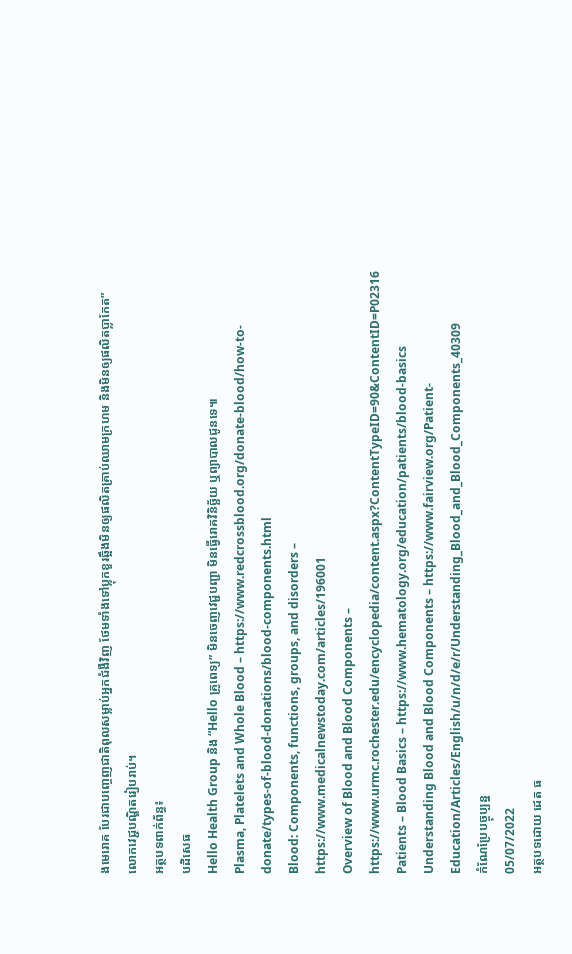ងមេរោគ បែរជាបញ្ចេញជាតិពុលសម្លាប់អ្នកជំងឺវិញ ថែមទាំងទៅប្លុកខួរឆ្អឹងមិនឲ្យផលិតគ្រាប់ឈាមក្រហម និងមិនឲ្យផលិតប្លាកែត” លោកវេជ្ជបណ្ឌិតរៀបរាប់។
អត្ថបទពាក់ព័ន្ធ៖
បដិសេធ
Hello Health Group និង “Hello គ្រូពេទ្យ” មិនចេញវេជ្ជបញ្ជា មិនធ្វើរោគវិនិច្ឆ័យ ឬព្យាបាលជូនទេ៕
Plasma, Platelets and Whole Blood – https://www.redcrossblood.org/donate-blood/how-to-donate/types-of-blood-donations/blood-components.html
Blood: Components, functions, groups, and disorders – https://www.medicalnewstoday.com/articles/196001
Overview of Blood and Blood Components – https://www.urmc.rochester.edu/encyclopedia/content.aspx?ContentTypeID=90&ContentID=P02316
Patients – Blood Basics – https://www.hematology.org/education/patients/blood-basics
Understanding Blood and Blood Components – https://www.fairview.org/Patient-Education/Articles/English/u/n/d/e/r/Understanding_Blood_and_Blood_Components_40309
កំណែប្រែបច្ចុប្បន្ន
05/07/2022
អត្ថបទដោយ ដេត ធ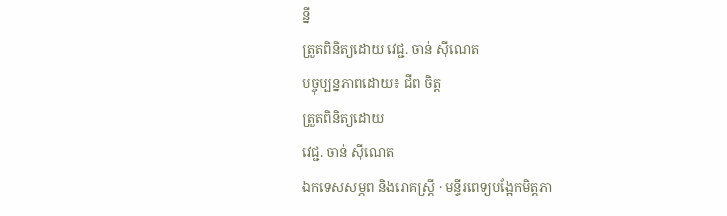ន្នី
ត្រួតពិនិត្យដោយ វេជ្ជ. ចាន់ ស៊ីណេត
បច្ចុប្បន្នភាពដោយ៖ ជីព ចិត្ត
ត្រួតពិនិត្យដោយ
វេជ្ជ. ចាន់ ស៊ីណេត
ឯកទេសសម្ភព និងរោគស្ត្រី · មន្ទីរពេទ្យបង្អែកមិត្តភា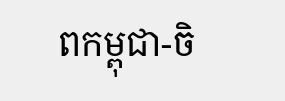ពកម្ពុជា-ចិ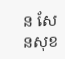ន សែនសុខ